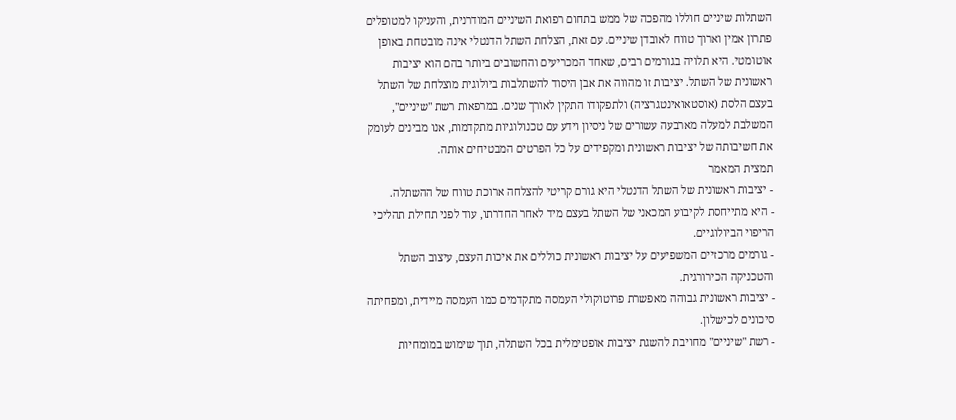השתלות שיניים חוללו מהפכה של ממש בתחום רפואת השיניים המודרנית, והעניקו למטופלים פתרון אמין וארוך טווח לאובדן שיניים. עם זאת, הצלחת השתל הדנטלי אינה מובטחת באופן אוטומטי. היא תלויה בגורמים רבים, שאחד המכריעים והחשובים ביותר בהם הוא יציבות ראשונית של השתל. יציבות זו מהווה את אבן היסוד להשתלבות ביולוגית מוצלחת של השתל בעצם הלסת (אוסטאואינטגרציה) ולתפקודו התקין לאורך שנים. במרפאות רשת "שיניים", המשלבת למעלה מארבעה עשורים של ניסיון וידע עם טכנולוגיות מתקדמות, אנו מבינים לעומק את חשיבותה של יציבות ראשונית ומקפידים על כל הפרטים המבטיחים אותה.
תמצית המאמר
- יציבות ראשונית של השתל הדנטלי היא גורם קריטי להצלחה ארוכת טווח של ההשתלה.
- היא מתייחסת לקיבוע המכאני של השתל בעצם מיד לאחר החדרתו, עוד לפני תחילת תהליכי הריפוי הביולוגיים.
- גורמים מרכזיים המשפיעים על יציבות ראשונית כוללים את איכות העצם, עיצוב השתל והטכניקה הכירורגית.
- יציבות ראשונית גבוהה מאפשרת פרוטוקולי העמסה מתקדמים כמו העמסה מיידית, ומפחיתה סיכונים לכישלון.
- רשת "שיניים" מחויבת להשגת יציבות אופטימלית בכל השתלה, תוך שימוש במומחיות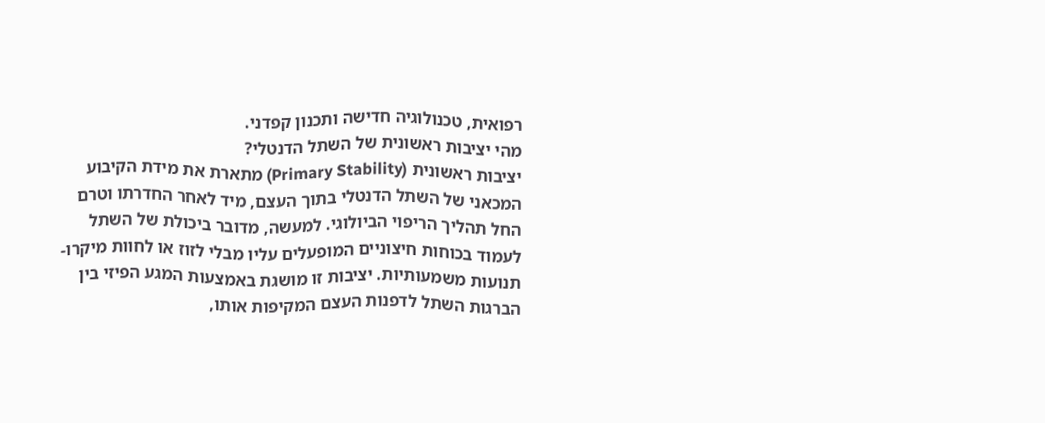רפואית, טכנולוגיה חדישה ותכנון קפדני.
מהי יציבות ראשונית של השתל הדנטלי?
יציבות ראשונית (Primary Stability) מתארת את מידת הקיבוע המכאני של השתל הדנטלי בתוך העצם, מיד לאחר החדרתו וטרם החל תהליך הריפוי הביולוגי. למעשה, מדובר ביכולת של השתל לעמוד בכוחות חיצוניים המופעלים עליו מבלי לזוז או לחוות מיקרו-תנועות משמעותיות. יציבות זו מושגת באמצעות המגע הפיזי בין הברגות השתל לדפנות העצם המקיפות אותו,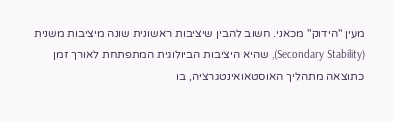מעין "הידוק" מכאני. חשוב להבין שיציבות ראשונית שונה מיציבות משנית (Secondary Stability), שהיא היציבות הביולוגית המתפתחת לאורך זמן כתוצאה מתהליך האוסטאואינטגרציה, בו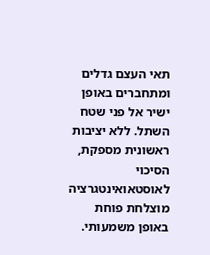תאי העצם גדלים ומתחברים באופן ישיר אל פני שטח השתל. ללא יציבות ראשונית מספקת, הסיכוי לאוסטאואינטגרציה מוצלחת פוחת באופן משמעותי.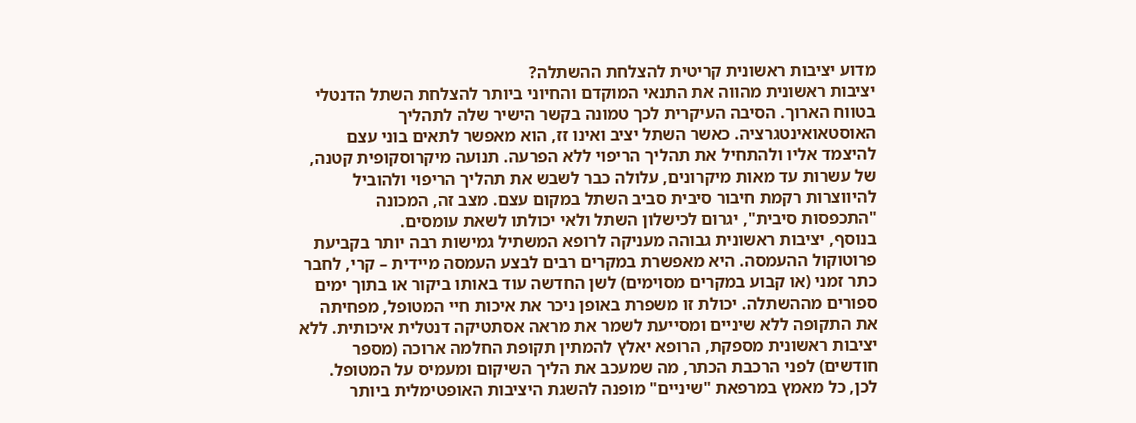מדוע יציבות ראשונית קריטית להצלחת ההשתלה?
יציבות ראשונית מהווה את התנאי המוקדם והחיוני ביותר להצלחת השתל הדנטלי בטווח הארוך. הסיבה העיקרית לכך טמונה בקשר הישיר שלה לתהליך האוסטאואינטגרציה. כאשר השתל יציב ואינו זז, הוא מאפשר לתאים בוני עצם להיצמד אליו ולהתחיל את תהליך הריפוי ללא הפרעה. תנועה מיקרוסקופית קטנה, של עשרות עד מאות מיקרונים, עלולה כבר לשבש את תהליך הריפוי ולהוביל להיווצרות רקמת חיבור סיבית סביב השתל במקום עצם. מצב זה, המכונה "התכפסות סיבית", יגרום לכישלון השתל ולאי יכולתו לשאת עומסים.
בנוסף, יציבות ראשונית גבוהה מעניקה לרופא המשתיל גמישות רבה יותר בקביעת פרוטוקול ההעמסה. היא מאפשרת במקרים רבים לבצע העמסה מיידית – קרי, לחבר כתר זמני (או קבוע במקרים מסוימים) לשן החדשה עוד באותו ביקור או בתוך ימים ספורים מההשתלה. יכולת זו משפרת באופן ניכר את איכות חיי המטופל, מפחיתה את התקופה ללא שיניים ומסייעת לשמר את מראה אסתטיקה דנטלית איכותית. ללא יציבות ראשונית מספקת, הרופא יאלץ להמתין תקופת החלמה ארוכה (מספר חודשים) לפני הרכבת הכתר, מה שמעכב את הליך השיקום ומעמיס על המטופל. לכן, כל מאמץ במרפאת "שיניים" מופנה להשגת היציבות האופטימלית ביותר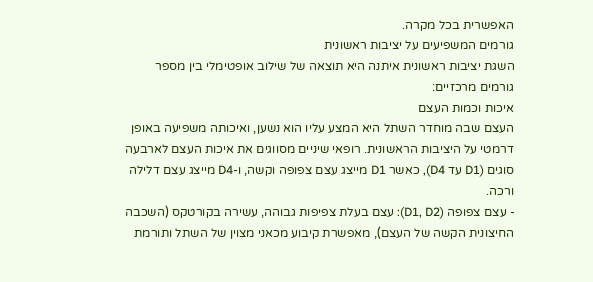האפשרית בכל מקרה.
גורמים המשפיעים על יציבות ראשונית
השגת יציבות ראשונית איתנה היא תוצאה של שילוב אופטימלי בין מספר גורמים מרכזיים:
איכות וכמות העצם
העצם שבה מוחדר השתל היא המצע עליו הוא נשען, ואיכותה משפיעה באופן דרמטי על היציבות הראשונית. רופאי שיניים מסווגים את איכות העצם לארבעה סוגים (D1 עד D4), כאשר D1 מייצג עצם צפופה וקשה, ו-D4 מייצג עצם דלילה ורכה.
- עצם צפופה (D1, D2): עצם בעלת צפיפות גבוהה, עשירה בקורטקס (השכבה החיצונית הקשה של העצם), מאפשרת קיבוע מכאני מצוין של השתל ותורמת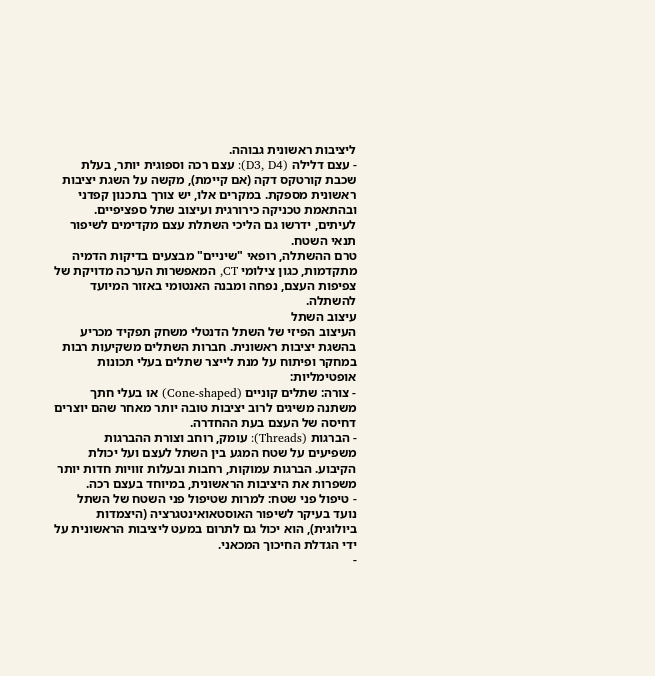ליציבות ראשונית גבוהה.
- עצם דלילה (D3, D4): עצם רכה וספוגית יותר, בעלת שכבת קורטקס דקה (אם קיימת), מקשה על השגת יציבות ראשונית מספקת. במקרים אלו, יש צורך בתכנון קפדני ובהתאמת טכניקה כירורגית ועיצוב שתל ספציפיים. לעיתים, ידרשו גם הליכי השתלת עצם מקדימים לשיפור תנאי השטח.
טרם ההשתלה, רופאי "שיניים" מבצעים בדיקות הדמיה מתקדמות, כגון צילומי CT, המאפשרות הערכה מדויקת של צפיפות העצם, נפחה ומבנה האנטומי באזור המיועד להשתלה.
עיצוב השתל
העיצוב הפיזי של השתל הדנטלי משחק תפקיד מכריע בהשגת יציבות ראשונית. חברות השתלים משקיעות רבות במחקר ופיתוח על מנת לייצר שתלים בעלי תכונות אופטימליות:
- צורה: שתלים קוניים (Cone-shaped) או בעלי חתך משתנה משיגים לרוב יציבות טובה יותר מאחר שהם יוצרים דחיסה של העצם בעת ההחדרה.
- הברגות (Threads): עומק, רוחב וצורת ההברגות משפיעים על שטח המגע בין השתל לעצם ועל יכולת הקיבוע. הברגות עמוקות, רחבות ובעלות זוויות חדות יותר משפרות את היציבות הראשונית, במיוחד בעצם רכה.
- טיפול פני שטח: למרות שטיפול פני השטח של השתל נועד בעיקר לשיפור האוסטאואינטגרציה (היצמדות ביולוגית), הוא יכול גם לתרום במעט ליציבות הראשונית על ידי הגדלת החיכוך המכאני.
-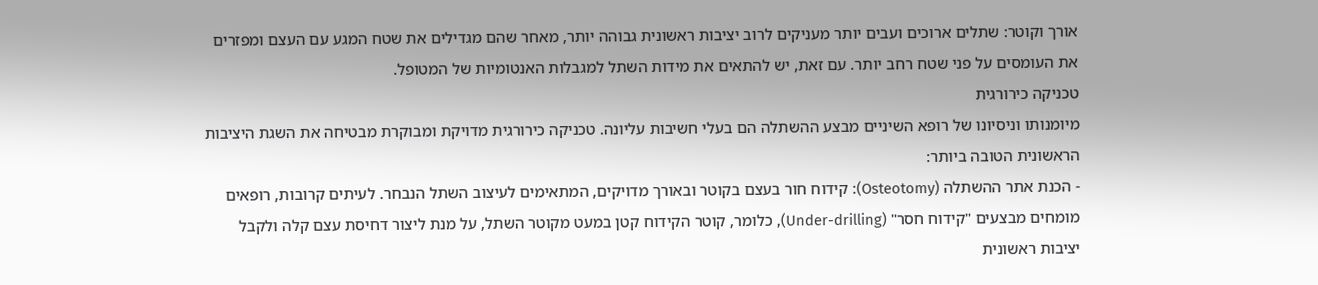אורך וקוטר: שתלים ארוכים ועבים יותר מעניקים לרוב יציבות ראשונית גבוהה יותר, מאחר שהם מגדילים את שטח המגע עם העצם ומפזרים את העומסים על פני שטח רחב יותר. עם זאת, יש להתאים את מידות השתל למגבלות האנטומיות של המטופל.
טכניקה כירורגית
מיומנותו וניסיונו של רופא השיניים מבצע ההשתלה הם בעלי חשיבות עליונה. טכניקה כירורגית מדויקת ומבוקרת מבטיחה את השגת היציבות הראשונית הטובה ביותר:
- הכנת אתר ההשתלה (Osteotomy): קידוח חור בעצם בקוטר ובאורך מדויקים, המתאימים לעיצוב השתל הנבחר. לעיתים קרובות, רופאים מומחים מבצעים "קידוח חסר" (Under-drilling), כלומר, קוטר הקידוח קטן במעט מקוטר השתל, על מנת ליצור דחיסת עצם קלה ולקבל יציבות ראשונית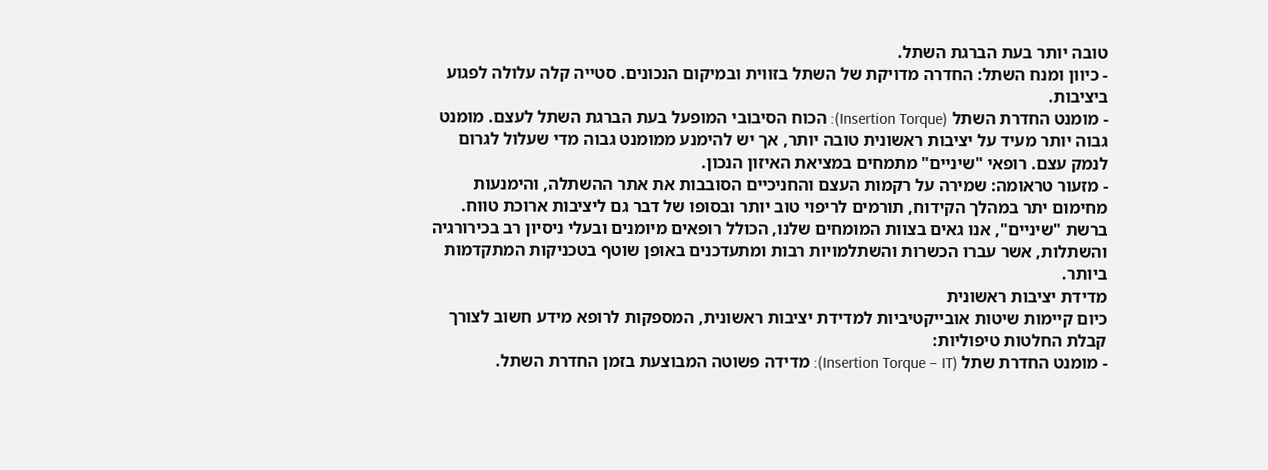טובה יותר בעת הברגת השתל.
- כיוון ומנח השתל: החדרה מדויקת של השתל בזווית ובמיקום הנכונים. סטייה קלה עלולה לפגוע ביציבות.
- מומנט החדרת השתל (Insertion Torque): הכוח הסיבובי המופעל בעת הברגת השתל לעצם. מומנט גבוה יותר מעיד על יציבות ראשונית טובה יותר, אך יש להימנע ממומנט גבוה מדי שעלול לגרום לנמק עצם. רופאי "שיניים" מתמחים במציאת האיזון הנכון.
- מזעור טראומה: שמירה על רקמות העצם והחניכיים הסובבות את אתר ההשתלה, והימנעות מחימום יתר במהלך הקידוח, תורמים לריפוי טוב יותר ובסופו של דבר גם ליציבות ארוכת טווח.
ברשת "שיניים", אנו גאים בצוות המומחים שלנו, הכולל רופאים מיומנים ובעלי ניסיון רב בכירורגיה והשתלות, אשר עברו הכשרות והשתלמויות רבות ומתעדכנים באופן שוטף בטכניקות המתקדמות ביותר.
מדידת יציבות ראשונית
כיום קיימות שיטות אובייקטיביות למדידת יציבות ראשונית, המספקות לרופא מידע חשוב לצורך קבלת החלטות טיפוליות:
- מומנט החדרת שתל (Insertion Torque – IT): מדידה פשוטה המבוצעת בזמן החדרת השתל.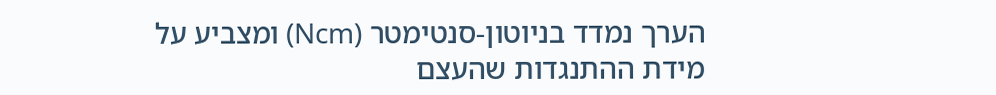הערך נמדד בניוטון-סנטימטר (Ncm) ומצביע על מידת ההתנגדות שהעצם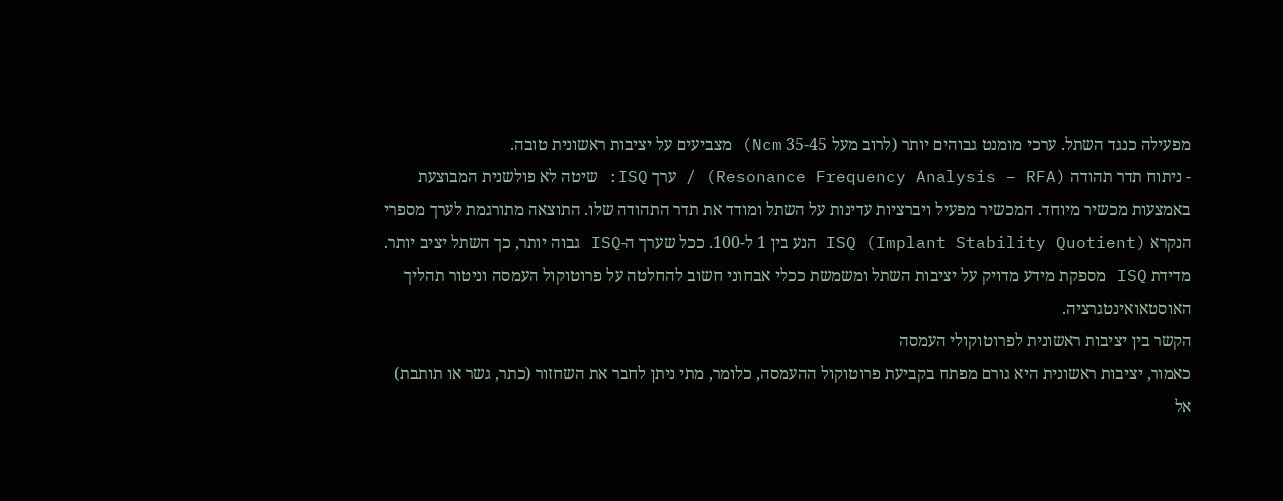מפעילה כנגד השתל. ערכי מומנט גבוהים יותר (לרוב מעל 35-45 Ncm) מצביעים על יציבות ראשונית טובה.
- ניתוח תדר תהודה (Resonance Frequency Analysis – RFA) / ערך ISQ: שיטה לא פולשנית המבוצעת באמצעות מכשיר מיוחד. המכשיר מפעיל ויברציות עדינות על השתל ומודד את תדר התהודה שלו. התוצאה מתורגמת לערך מספרי הנקרא ISQ (Implant Stability Quotient) הנע בין 1 ל-100. ככל שערך ה-ISQ גבוה יותר, כך השתל יציב יותר. מדידת ISQ מספקת מידע מדויק על יציבות השתל ומשמשת ככלי אבחוני חשוב להחלטה על פרוטוקול העמסה וניטור תהליך האוסטאואינטגרציה.
הקשר בין יציבות ראשונית לפרוטוקולי העמסה
כאמור, יציבות ראשונית היא גורם מפתח בקביעת פרוטוקול ההעמסה, כלומר, מתי ניתן לחבר את השחזור (כתר, גשר או תותבת) אל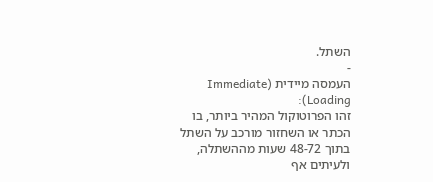השתל.
-
העמסה מיידית (Immediate Loading):
זהו הפרוטוקול המהיר ביותר, בו הכתר או השחזור מורכב על השתל בתוך 48-72 שעות מההשתלה, ולעיתים אף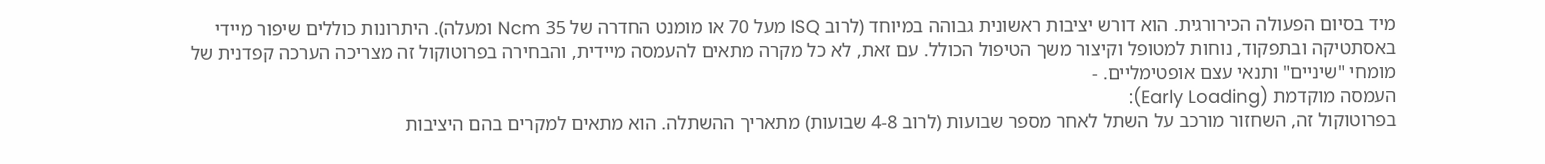מיד בסיום הפעולה הכירורגית. הוא דורש יציבות ראשונית גבוהה במיוחד (לרוב ISQ מעל 70 או מומנט החדרה של 35 Ncm ומעלה). היתרונות כוללים שיפור מיידי באסתטיקה ובתפקוד, נוחות למטופל וקיצור משך הטיפול הכולל. עם זאת, לא כל מקרה מתאים להעמסה מיידית, והבחירה בפרוטוקול זה מצריכה הערכה קפדנית של מומחי "שיניים" ותנאי עצם אופטימליים. -
העמסה מוקדמת (Early Loading):
בפרוטוקול זה, השחזור מורכב על השתל לאחר מספר שבועות (לרוב 4-8 שבועות) מתאריך ההשתלה. הוא מתאים למקרים בהם היציבות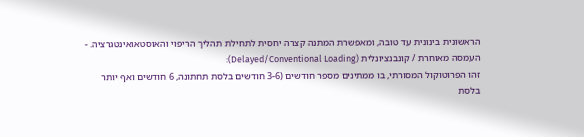הראשונית בינונית עד טובה, ומאפשרת המתנה קצרה יחסית לתחילת תהליך הריפוי והאוסטאואינטגרציה. -
העמסה מאוחרת / קונבנציונלית (Delayed/Conventional Loading):
זהו הפרוטוקול המסורתי, בו ממתינים מספר חודשים (3-6 חודשים בלסת תחתונה, 6 חודשים ואף יותר בלסת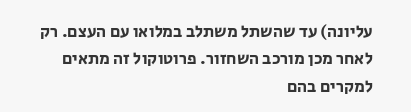עליונה) עד שהשתל משתלב במלואו עם העצם. רק לאחר מכן מורכב השחזור. פרוטוקול זה מתאים למקרים בהם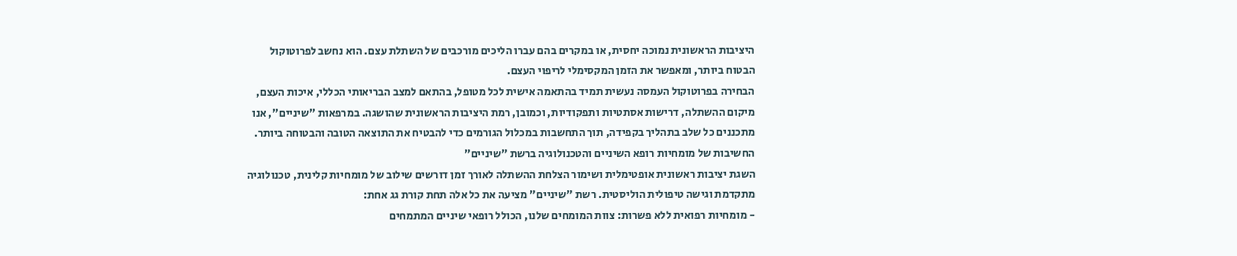היציבות הראשונית נמוכה יחסית, או במקרים בהם עברו הליכים מורכבים של השתלת עצם. הוא נחשב לפרוטוקול הבטוח ביותר, ומאפשר את הזמן המקסימלי לריפוי העצם.
הבחירה בפרוטוקול העמסה נעשית תמיד בהתאמה אישית לכל מטופל, בהתאם למצב הבריאותי הכללי, איכות העצם, מיקום ההשתלה, דרישות אסתטיות ותפקודיות, וכמובן, רמת היציבות הראשונית שהושגה. במרפאות "שיניים", אנו מתכננים כל שלב בתהליך בקפידה, תוך התחשבות במכלול הגורמים כדי להבטיח את התוצאה הטובה והבטוחה ביותר.
החשיבות של מומחיות רופא השיניים והטכנולוגיה ברשת "שיניים"
השגת יציבות ראשונית אופטימלית ושימור הצלחת ההשתלה לאורך זמן דורשים שילוב של מומחיות קלינית, טכנולוגיה מתקדמת וגישה טיפולית הוליסטית. רשת "שיניים" מציעה את כל אלה תחת קורת גג אחת:
- מומחיות רפואית ללא פשרות: צוות המומחים שלנו, הכולל רופאי שיניים המתמחים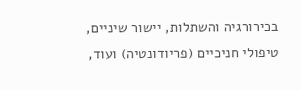בכירורגיה והשתלות, יישור שיניים, טיפולי חניכיים (פריודונטיה) ועוד,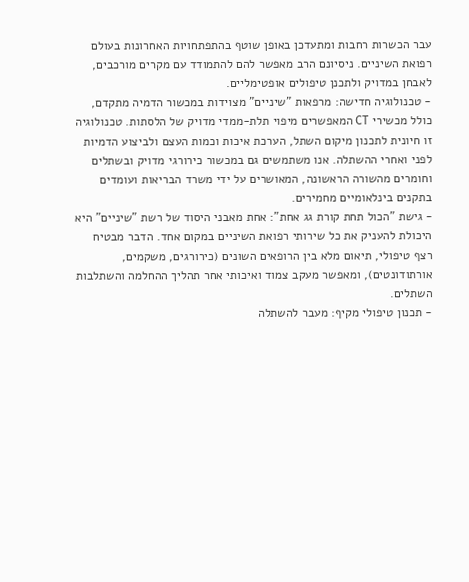עבר הכשרות רחבות ומתעדכן באופן שוטף בהתפתחויות האחרונות בעולם רפואת השיניים. ניסיונם הרב מאפשר להם להתמודד עם מקרים מורכבים, לאבחן במדויק ולתכנן טיפולים אופטימליים.
- טכנולוגיה חדישה: מרפאות "שיניים" מצוידות במכשור הדמיה מתקדם, כולל מכשירי CT המאפשרים מיפוי תלת-ממדי מדויק של הלסתות. טכנולוגיה זו חיונית לתכנון מיקום השתל, הערכת איכות וכמות העצם ולביצוע הדמיות לפני ואחרי ההשתלה. אנו משתמשים גם במכשור כירורגי מדויק ובשתלים וחומרים מהשורה הראשונה, המאושרים על ידי משרד הבריאות ועומדים בתקנים בינלאומיים מחמירים.
- גישת "הכול תחת קורת גג אחת": אחת מאבני היסוד של רשת "שיניים" היא היכולת להעניק את כל שירותי רפואת השיניים במקום אחד. הדבר מבטיח רצף טיפולי, תיאום מלא בין הרופאים השונים (כירורגים, משקמים, אורתודונטים), ומאפשר מעקב צמוד ואיכותי אחר תהליך ההחלמה והשתלבות השתלים.
- תכנון טיפולי מקיף: מעבר להשתלה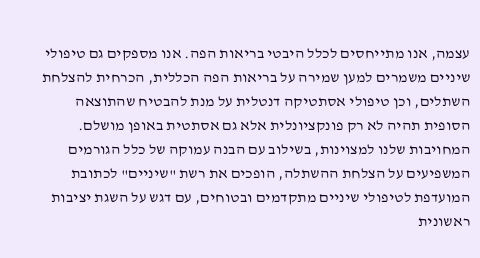עצמה, אנו מתייחסים לכלל היבטי בריאות הפה. אנו מספקים גם טיפולי שיניים משמרים למען שמירה על בריאות הפה הכללית, הכרחית להצלחת השתלים, וכן טיפולי אסתטיקה דנטלית על מנת להבטיח שהתוצאה הסופית תהיה לא רק פונקציונלית אלא גם אסתטית באופן מושלם.
המחויבות שלנו למצוינות, בשילוב עם הבנה עמוקה של כלל הגורמים המשפיעים על הצלחת ההשתלה, הופכים את רשת "שיניים" לכתובת המועדפת לטיפולי שיניים מתקדמים ובטוחים, עם דגש על השגת יציבות ראשונית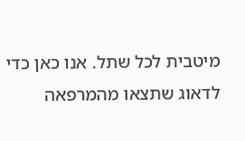מיטבית לכל שתל. אנו כאן כדי לדאוג שתצאו מהמרפאה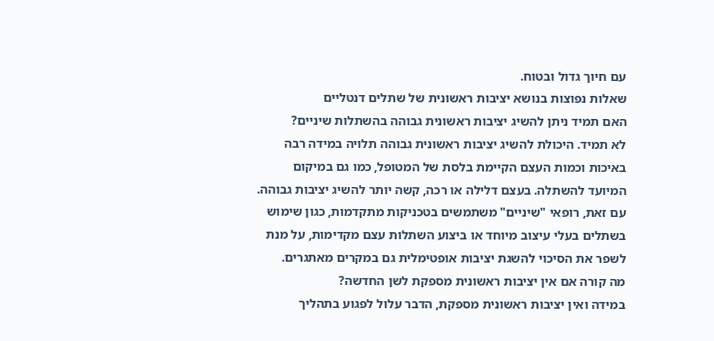עם חיוך גדול ובטוח.
שאלות נפוצות בנושא יציבות ראשונית של שתלים דנטליים
האם תמיד ניתן להשיג יציבות ראשונית גבוהה בהשתלות שיניים?
לא תמיד. היכולת להשיג יציבות ראשונית גבוהה תלויה במידה רבה באיכות וכמות העצם הקיימת בלסת של המטופל, כמו גם במיקום המיועד להשתלה. בעצם דלילה או רכה, קשה יותר להשיג יציבות גבוהה. עם זאת, רופאי "שיניים" משתמשים בטכניקות מתקדמות, כגון שימוש בשתלים בעלי עיצוב מיוחד או ביצוע השתלות עצם מקדימות, על מנת לשפר את הסיכוי להשגת יציבות אופטימלית גם במקרים מאתגרים.
מה קורה אם אין יציבות ראשונית מספקת לשן החדשה?
במידה ואין יציבות ראשונית מספקת, הדבר עלול לפגוע בתהליך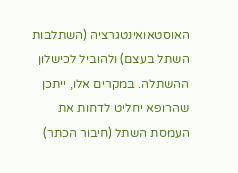האוסטאואינטגרציה (השתלבות השתל בעצם) ולהוביל לכישלון ההשתלה. במקרים אלו, ייתכן שהרופא יחליט לדחות את העמסת השתל (חיבור הכתר)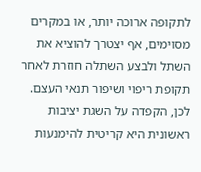לתקופה ארוכה יותר, או במקרים מסוימים, אף יצטרך להוציא את השתל ולבצע השתלה חוזרת לאחר תקופת ריפוי ושיפור תנאי העצם. לכן, הקפדה על השגת יציבות ראשונית היא קריטית להימנעות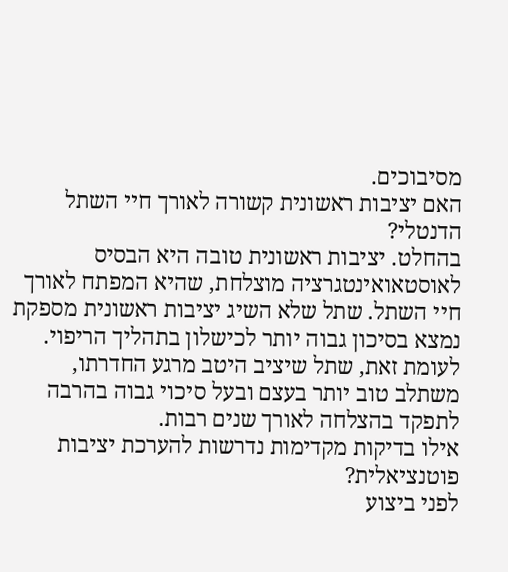מסיבוכים.
האם יציבות ראשונית קשורה לאורך חיי השתל הדנטלי?
בהחלט. יציבות ראשונית טובה היא הבסיס לאוסטאואינטגרציה מוצלחת, שהיא המפתח לאורך חיי השתל. שתל שלא השיג יציבות ראשונית מספקת נמצא בסיכון גבוה יותר לכישלון בתהליך הריפוי. לעומת זאת, שתל שיציב היטב מרגע החדרתו, משתלב טוב יותר בעצם ובעל סיכוי גבוה בהרבה לתפקד בהצלחה לאורך שנים רבות.
אילו בדיקות מקדימות נדרשות להערכת יציבות פוטנציאלית?
לפני ביצוע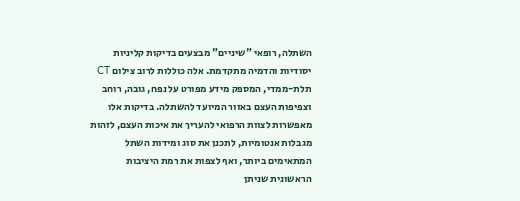השתלה, רופאי "שיניים" מבצעים בדיקות קליניות יסודיות והדמיה מתקדמת. אלה כוללות לרוב צילום CT תלת-ממדי, המספק מידע מפורט על נפח, גובה, רוחב וצפיפות העצם באזור המיועד להשתלה. בדיקות אלו מאפשרות לצוות הרפואי להעריך את איכות העצם, לזהות מגבלות אנטומיות, לתכנן את סוג ומידות השתל המתאימים ביותר, ואף לצפות את רמת היציבות הראשונית שניתן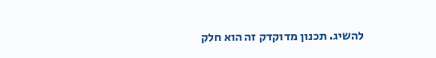להשיג. תכנון מדוקדק זה הוא חלק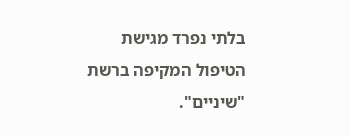בלתי נפרד מגישת הטיפול המקיפה ברשת "שיניים".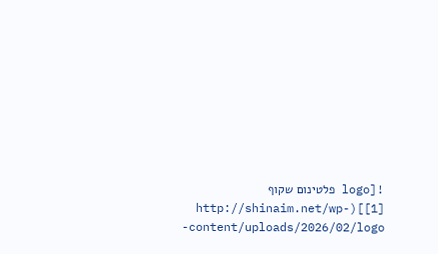![logo פלטינום שקוף [1]](http://shinaim.net/wp-content/uploads/2026/02/logo-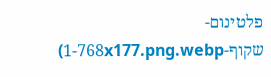פלטינום-שקוף-1-768x177.png.webp)